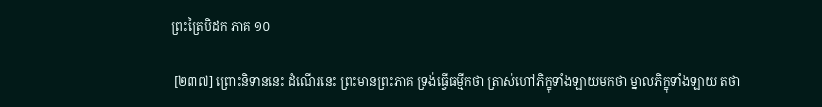ព្រះត្រៃបិដក ភាគ ១០

 [២៣៧] ព្រោះនិទាននេះ ដំណើរនេះ ព្រះមានព្រះភាគ ទ្រង់ធ្វើធម្មីកថា ត្រាស់ហៅភិក្ខុទាំងឡាយមកថា ម្នាលភិក្ខុទាំងឡាយ តថា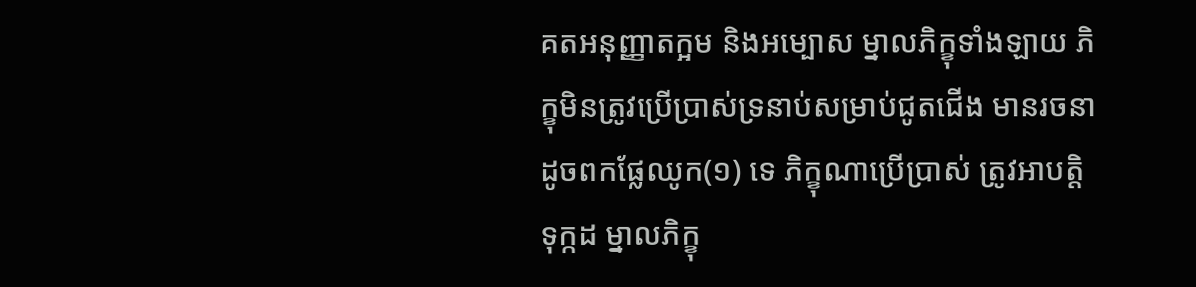គតអនុញ្ញាតក្អម និងអម្បោស ម្នាលភិក្ខុទាំងឡាយ ភិក្ខុមិនត្រូវប្រើប្រាស់ទ្រនាប់សម្រាប់ជូតជើង មានរចនាដូចពកផ្លែឈូក(១) ទេ ភិក្ខុណាប្រើប្រាស់ ត្រូវអាបត្តិទុក្កដ ម្នាលភិក្ខុ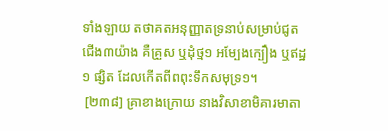ទាំងឡាយ តថាគតអនុញ្ញាតទ្រនាប់សម្រាប់ជូតជើង៣យ៉ាង គឺគ្រួស ឬដុំថ្ម១ អម្បែងក្បឿង ឬឥដ្ឋ១ ផ្សិត ដែលកើតពីពពុះទឹកសមុទ្រ១។
 [២៣៨] គ្រាខាងក្រោយ នាងវិសាខាមិគារមាតា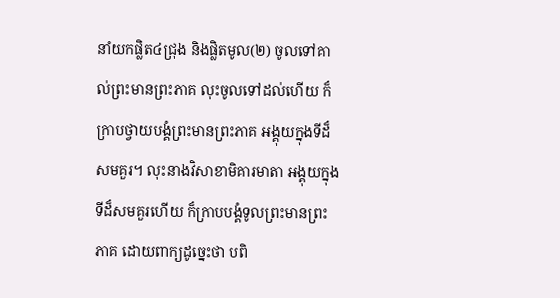នាំយកផ្លិត៤ជ្រុង និងផ្លិតមូល(២) ចូលទៅគាល់ព្រះមានព្រះភាគ លុះចូលទៅដល់ហើយ ក៏ក្រាបថ្វាយបង្គំព្រះមានព្រះភាគ អង្គុយក្នុងទីដ៏សមគួរ។ លុះនាងវិសាខាមិគារមាតា អង្គុយក្នុងទីដ៏សមគួរហើយ ក៏ក្រាបបង្គំទូលព្រះមានព្រះភាគ ដោយពាក្យដូច្នេះថា បពិ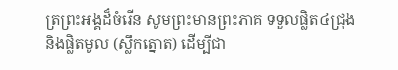ត្រព្រះអង្គដ៏ចំរើន សូមព្រះមានព្រះភាគ ទទួលផ្លិត៤ជ្រុង និងផ្លិតមូល (ស្លឹកត្នោត) ដើម្បីជា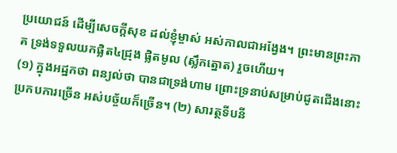ប្រយោជន៍ ដើម្បីសេចក្តីសុខ ដល់ខ្ញុំម្ចាស់ អស់កាលជាអង្វែង។ ព្រះមានព្រះភាគ ទ្រង់ទទួលយកផ្លិត៤ជ្រុង ផ្លិតមូល (ស្លឹកត្នោត) រួចហើយ។
(១) ក្នុងអដ្ឋកថា ពន្យល់ថា បានជាទ្រង់ហាម ព្រោះទ្រនាប់សម្រាប់ជូតជើងនោះ ប្រកបការច្រើន អស់បច្ច័យក៏ច្រើន។ (២) សារត្ថទីបនី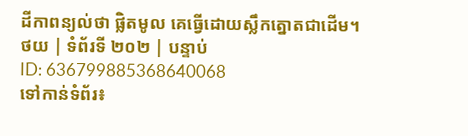ដីកាពន្យល់ថា ផ្លិតមូល គេធ្វើដោយស្លឹកត្នោតជាដើម។
ថយ | ទំព័រទី ២០២ | បន្ទាប់
ID: 636799885368640068
ទៅកាន់ទំព័រ៖